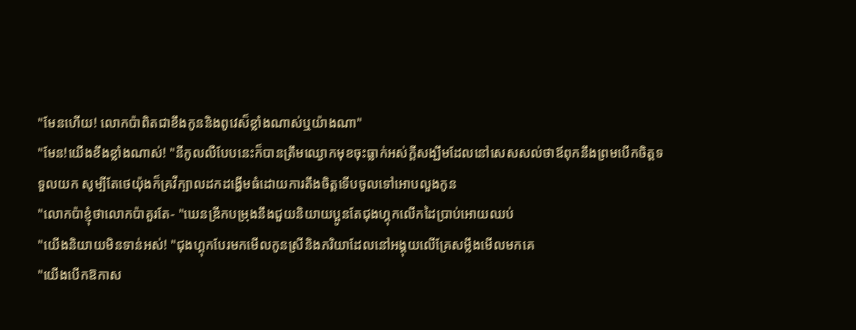"មែនហើយ! លោកប៉ាពិតជាខឹងកូននិងពូវេស៏ខ្លាំងណាស់ឬយ៉ាងណា"
"មែន!យើងខឹងខ្លាំងណាស់! "នីកូលលឺបែបនេះក៏បានត្រឹមឈ្ងោកមុខចុះធ្លាក់អស់ក្តីសង្ឃឹមដែលនៅសេសសល់ថាឪពុកនឹងព្រមបើកចិត្តទទួលយក សូម្បីតែថេយ៉ុងក៏គ្រវីក្បាលដកដង្ហើមធំដោយការតឹងចិត្តទើបចូលទៅអោបលួងកូន
"លោកប៉ាខ្ញុំថាលោកប៉ាគួរតែ- "ឃេនឌ្រីកបម្រុងនឹងជួយនិយាយប្អូនតែជុងហ្គុកលើកដៃប្រាប់អោយឈប់
"យើងនិយាយមិនទាន់អស់! "ជុងហ្គុកបែរមកមើលកូនស្រីនិងភរិយាដែលនៅអង្គុយលើគ្រែសម្លឹងមើលមកគេ
"យើងបើកឱកាស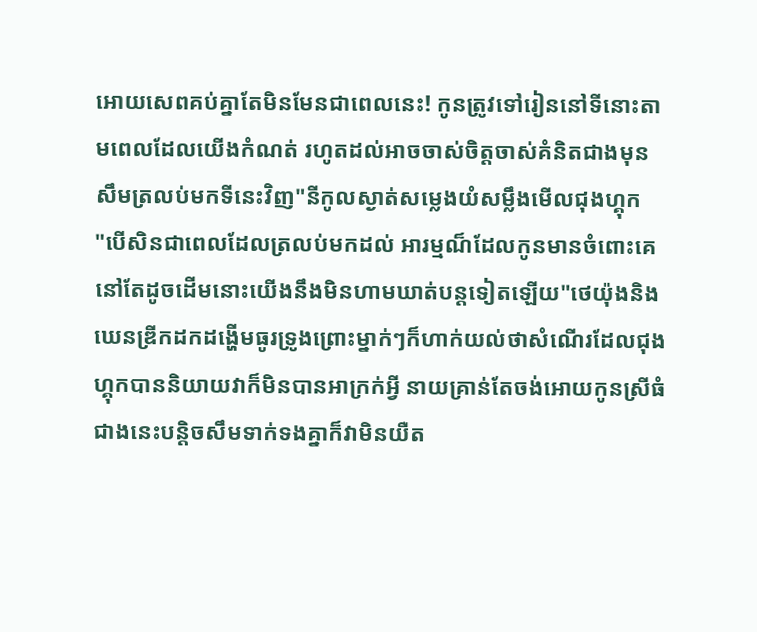អោយសេពគប់គ្នាតែមិនមែនជាពេលនេះ! កូនត្រូវទៅរៀននៅទីនោះតាមពេលដែលយើងកំណត់ រហូតដល់អាចចាស់ចិត្តចាស់គំនិតជាងមុនសឹមត្រលប់មកទីនេះវិញ"នីកូលស្ងាត់សម្លេងយំសម្លឹងមើលជុងហ្គុក
"បើសិនជាពេលដែលត្រលប់មកដល់ អារម្មណ៏ដែលកូនមានចំពោះគេនៅតែដូចដើមនោះយើងនឹងមិនហាមឃាត់បន្តទៀតឡើយ"ថេយ៉ុងនិងឃេនឌ្រីកដកដង្ហើមធូរទ្រូងព្រោះម្នាក់ៗក៏ហាក់យល់ថាសំណើរដែលជុងហ្គុកបាននិយាយវាក៏មិនបានអាក្រក់អ្វី នាយគ្រាន់តែចង់អោយកូនស្រីធំជាងនេះបន្តិចសឹមទាក់ទងគ្នាក៏វាមិនយឺត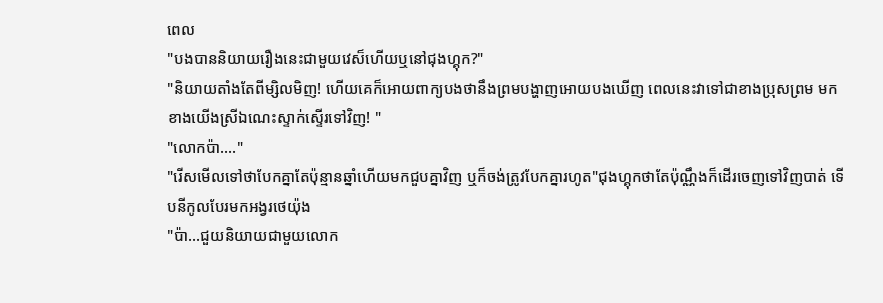ពេល
"បងបាននិយាយរឿងនេះជាមួយវេស៏ហើយឬនៅជុងហ្គុក?"
"និយាយតាំងតែពីម្សិលមិញ! ហើយគេក៏អោយពាក្យបងថានឹងព្រមបង្ហាញអោយបងឃើញ ពេលនេះវាទៅជាខាងប្រុសព្រម មកខាងយើងស្រីឯណេះស្ទាក់ស្ទើរទៅវិញ! "
"លោកប៉ា...."
"រើសមើលទៅថាបែកគ្នាតែប៉ុន្មានឆ្នាំហើយមកជួបគ្នាវិញ ឬក៏ចង់ត្រូវបែកគ្នារហូត"ជុងហ្គុកថាតែប៉ុណ្ណឹងក៏ដើរចេញទៅវិញបាត់ ទើបនីកូលបែរមកអង្វរថេយ៉ុង
"ប៉ា...ជួយនិយាយជាមួយលោក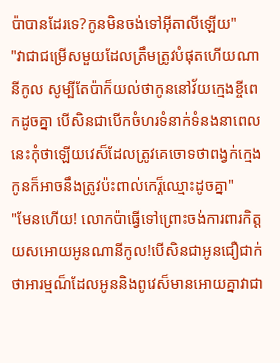ប៉ាបានដែរទេ?កូនមិនចង់ទៅអ៊ីតាលីឡើយ"
"វាជាជម្រើសមួយដែលត្រឹមត្រូវបំផុតហើយណានីកូល សូម្បីតែប៉ាក៏យល់ថាកូននៅវ័យក្មេងខ្ចីពេកដូចគ្នា បើសិនជាបើកចំហរទំនាក់ទំនងនាពេលនេះកុំថាឡើយវេស៏ដែលត្រូវគេចោទថាពង្វក់ក្មេង កូនក៏អាចនឹងត្រូវប៉ះពាល់កេរ្ត៏ឈ្មោះដូចគ្នា"
"មែនហើយ! លោកប៉ាធ្វើទៅព្រោះចង់ការពារកិត្តយសអោយអូនណានីកូល!បើសិនជាអូនជឿជាក់ថាអារម្មណ៏ដែលអូននិងពូវេស៏មានអោយគ្នាវាជា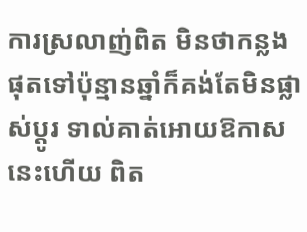ការស្រលាញ់ពិត មិនថាកន្លងផុតទៅប៉ុន្មានឆ្នាំក៏គង់តែមិនផ្លាស់ប្តូរ ទាល់គាត់អោយឱកាសនេះហើយ ពិត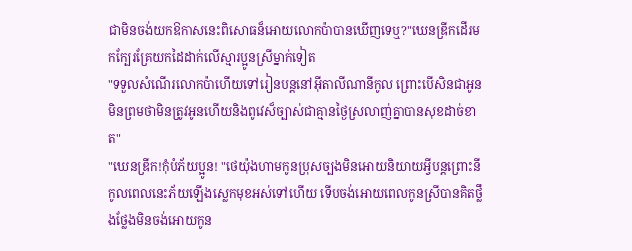ជាមិនចង់យកឱកាសនេះពិសោធន៏អោយលោកប៉ាបានឃើញទេឬ?"ឃេនឌ្រីកដើរមកក្បែរគ្រែយកដៃដាក់លើស្មារប្អូនស្រីម្នាក់ទៀត
"ទទួលសំណើរលោកប៉ាហើយទៅរៀនបន្តនៅអ៊ីតាលីណានីកូល ព្រោះបើសិនជាអូនមិនព្រមថាមិនត្រូវអូនហើយនិងពូវេស៏ច្បាស់ជាគ្មានថ្ងៃស្រលាញ់គ្នាបានសុខដាច់ខាត"
"ឃេនឌ្រីក!កុំបំភ័យប្អូន! "ថេយ៉ុងហាមកូនប្រុសច្បងមិនអោយនិយាយអ្វីបន្តព្រោះនីកូលពេលនេះភ័យឡើងស្លេកមុខអស់ទៅហើយ ទើបចង់អោយពេលកូនស្រីបានគិតថ្លឹងថ្លែងមិនចង់អោយកូន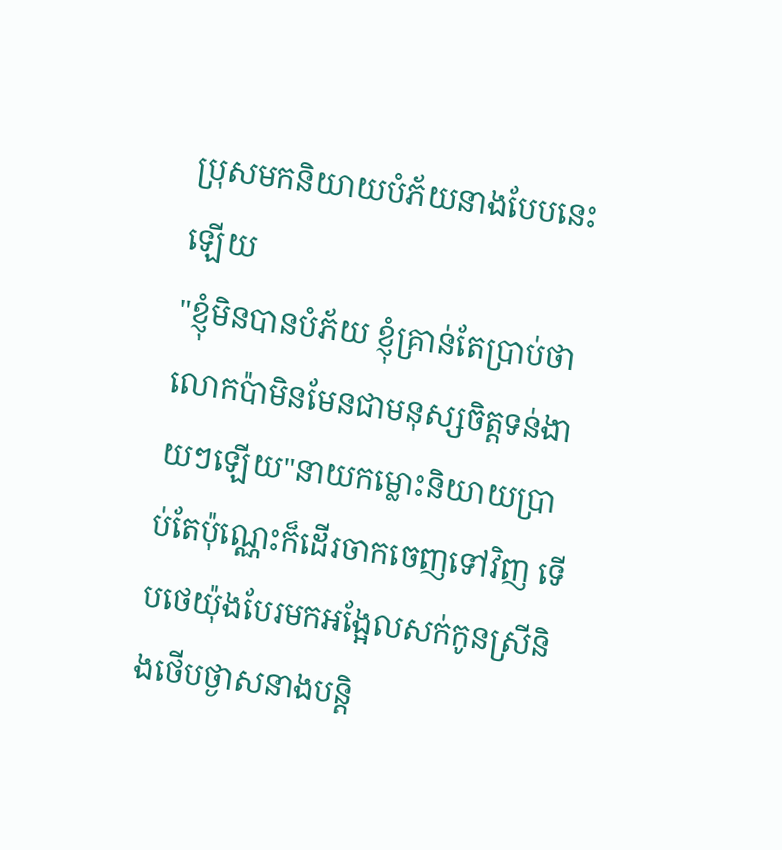ប្រុសមកនិយាយបំភ័យនាងបែបនេះឡើយ
"ខ្ញុំមិនបានបំភ័យ ខ្ញុំគ្រាន់តែប្រាប់ថាលោកប៉ាមិនមែនជាមនុស្សចិត្តទន់ងាយៗឡើយ"នាយកម្លោះនិយាយប្រាប់តែប៉ុណ្ណេះក៏ដើរចាកចេញទៅវិញ ទើបថេយ៉ុងបែរមកអង្អែលសក់កូនស្រីនិងថើបថ្ងាសនាងបន្តិ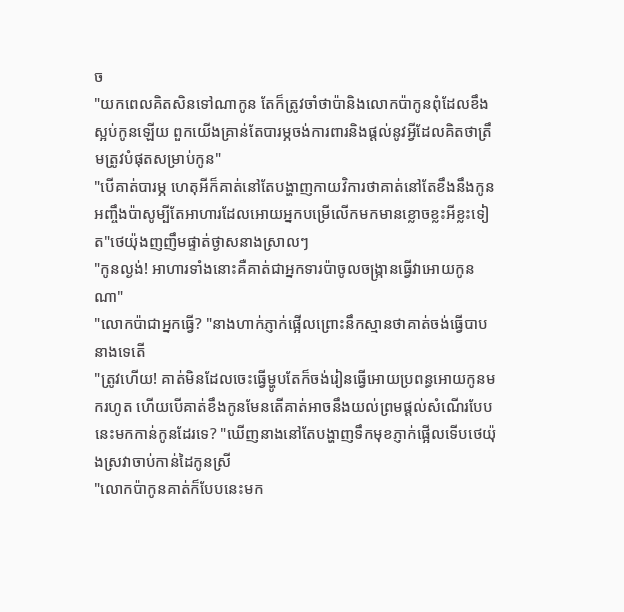ច
"យកពេលគិតសិនទៅណាកូន តែក៏ត្រូវចាំថាប៉ានិងលោកប៉ាកូនពុំដែលខឹងស្អប់កូនឡើយ ពួកយើងគ្រាន់តែបារម្ភចង់ការពារនិងផ្តល់នូវអ្វីដែលគិតថាត្រឹមត្រូវបំផុតសម្រាប់កូន"
"បើគាត់បារម្ភ ហេតុអីក៏គាត់នៅតែបង្ហាញកាយវិការថាគាត់នៅតែខឹងនឹងកូនអញ្ចឹងប៉ាសូម្បីតែអាហារដែលអោយអ្នកបម្រើលើកមកមានខ្លោចខ្លះអីខ្លះទៀត"ថេយ៉ុងញញឹមផ្ទាត់ថ្ងាសនាងស្រាលៗ
"កូនល្ងង់! អាហារទាំងនោះគឺគាត់ជាអ្នកទារប៉ាចូលចង្ក្រានធ្វើវាអោយកូនណា"
"លោកប៉ាជាអ្នកធ្វើ? "នាងហាក់ភ្ញាក់ផ្អើលព្រោះនឹកស្មានថាគាត់ចង់ធ្វើបាបនាងទេតើ
"ត្រូវហើយ! គាត់មិនដែលចេះធ្វើម្ហូបតែក៏ចង់រៀនធ្វើអោយប្រពន្ធអោយកូនមករហូត ហើយបើគាត់ខឹងកូនមែនតើគាត់អាចនឹងយល់ព្រមផ្តល់សំណើរបែបនេះមកកាន់កូនដែរទេ? "ឃើញនាងនៅតែបង្ហាញទឹកមុខភ្ញាក់ផ្អើលទើបថេយ៉ុងស្រវាចាប់កាន់ដៃកូនស្រី
"លោកប៉ាកូនគាត់ក៏បែបនេះមក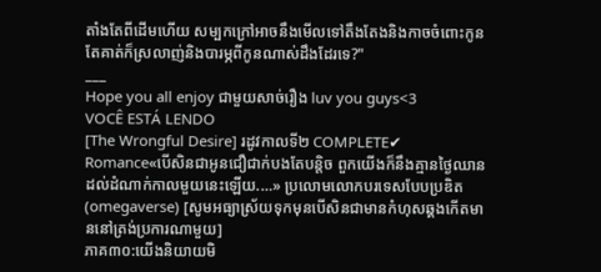តាំងតែពីដើមហើយ សម្បកក្រៅអាចនឹងមើលទៅតឹងតែងនិងកាចចំពោះកូន តែគាត់ក៏ស្រលាញ់និងបារម្ភពីកូនណាស់ដឹងដែរទេ?"
___
Hope you all enjoy ជាមួយសាច់រឿង luv you guys<3
VOCÊ ESTÁ LENDO
[The Wrongful Desire] រដូវកាលទី២ COMPLETE✔
Romance«បើសិនជាអូនជឿជាក់បងតែបន្តិច ពួកយើងក៏នឹងគ្មានថ្ងៃឈានដល់ដំណាក់កាលមួយនេះឡើយ....» ប្រលោមលោកបរទេសបែបប្រឌិត(omegaverse) [សូមអធ្យាស្រ័យទុកមុនបើសិនជាមានកំហុសឆ្គងកើតមាននៅត្រង់ប្រការណាមួយ]
ភាគ៣០:យើងនិយាយមិ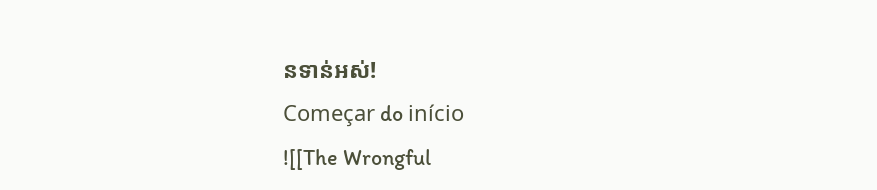នទាន់អស់!
Começar do início
![[The Wrongful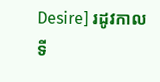Desire] រដូវកាលទី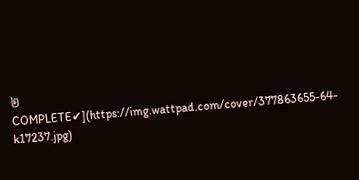២ COMPLETE✔](https://img.wattpad.com/cover/377863655-64-k17237.jpg)